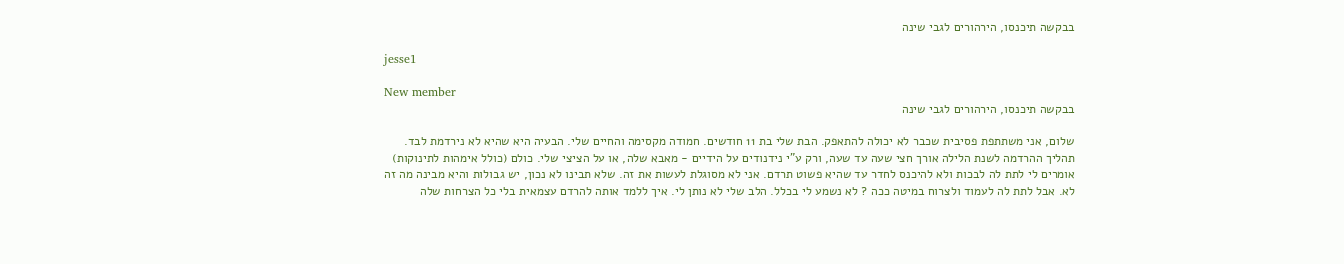בבקשה תיכנסו, הירהורים לגבי שינה

jesse1

New member
בבקשה תיכנסו, הירהורים לגבי שינה

שלום, אני משתתפת פסיבית שכבר לא יכולה להתאפק. הבת שלי בת 11 חודשים. חמודה מקסימה והחיים שלי. הבעיה היא שהיא לא נירדמת לבד. תהליך ההרדמה לשנת הלילה אורך חצי שעה עד שעה, ורק ע"י נידנודים על הידיים - מאבא שלה, או על הציצי שלי. כולם (כולל אימהות לתינוקות) אומרים לי לתת לה לבכות ולא להיכנס לחדר עד שהיא פשוט תרדם. אני לא מסוגלת לעשות את זה. שלא תבינו לא נכון, יש גבולות והיא מבינה מה זה לא. אבל לתת לה לעמוד ולצרוח במיטה ככה ? לא נשמע לי בכלל. הלב שלי לא נותן לי. איך ללמד אותה להרדם עצמאית בלי כל הצרחות שלה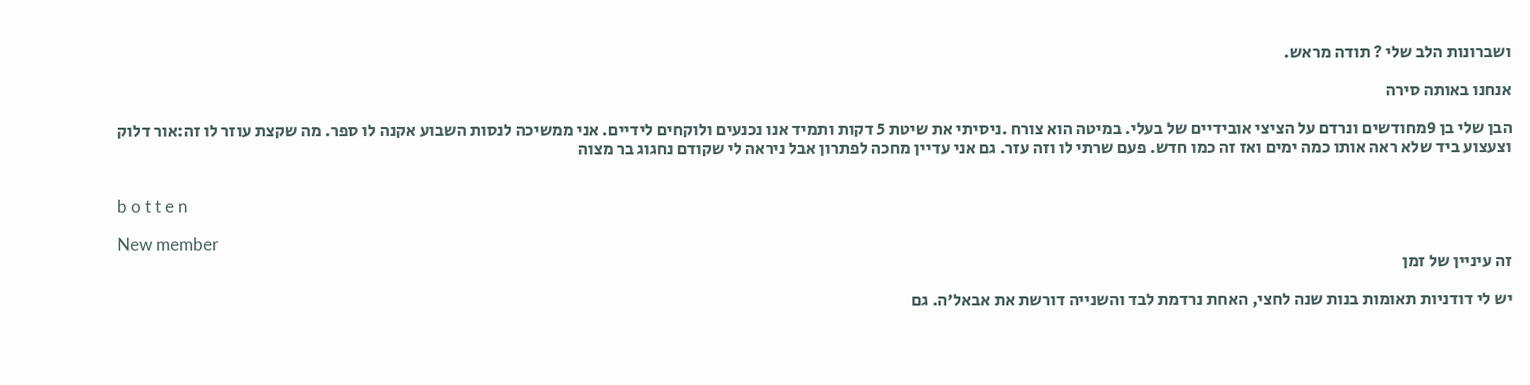ושברונות הלב שלי ? תודה מראש.

אנחנו באותה סירה

הבן שלי בן 9מחודשים ונרדם על הציצי אובידיים של בעלי. במיטה הוא צורח .ניסיתי את שיטת 5 דקות ותמיד אנו נכנעים ולוקחים לידיים. אני ממשיכה לנסות השבוע אקנה לו ספר. מה שקצת עוזר לו זה:אור דלוק וצעצוע ביד שלא ראה אותו כמה ימים ואז זה כמו חדש. פעם שרתי לו וזה עזר. גם אני עדיין מחכה לפתרון אבל ניראה לי שקודם נחגוג בר מצוה


b o t t e n

New member
זה עיניין של זמן

יש לי דודניות תאומות בנות שנה לחצי, האחת נרדמת לבד והשנייה דורשת את אבאל'ה. גם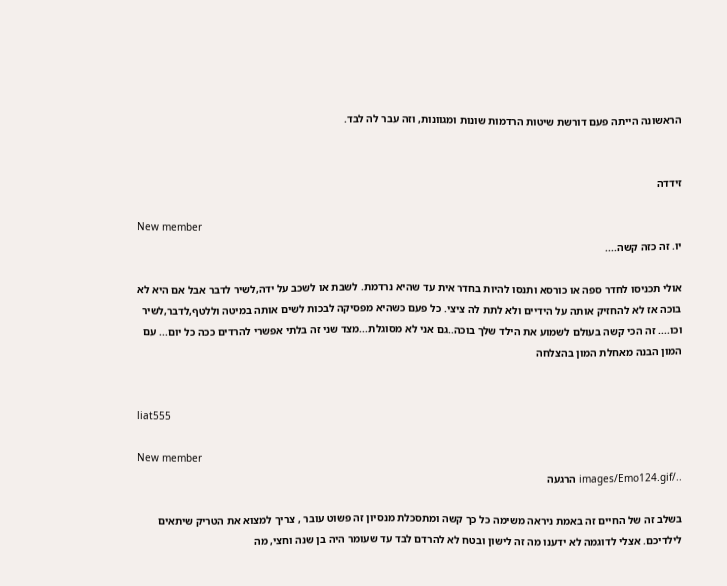הראשונה הייתה פעם דורשת שיטות הרדמות שונות ומגוונות, וזה עבר לה לבד.


זידדה

New member
יו. זה כזה קשה....

אולי תכניסו לחדר ספה או כורסא ותנסו להיות בחדר אית עד שהיא נרדמת. לשבת או לשכב על ידה,לשיר לדבר אבל אם היא לא בוכה אז לא להחזיק אותה על הידיים ולא לתת לה ציצי. כל פעם כשהיא מפסיקה לבכות לשים אותה במיטה וללטף,לדבר,לשיר וכו.... זה הכי קשה בעולם לשמוע את הילד שלך בוכה..גם אני לא מסוגלת...מצד שני זה בלתי אפשרי להרדים ככה כל יום... עם המון הבנה מאחלת המון בהצלחה


liat555

New member
../images/Emo124.gif הרגעה

בשלב זה של החיים זה באמת ניראה משימה כל כך קשה ומתסכלת מנסיון זה פשוט עובר , צריך למצוא את הטריק שיתאים לילדיכם. אצלי לדוגמה לא ידענו מה זה לישון ובטח לא להרדם לבד עד שעומר היה בן שנה וחצי, מה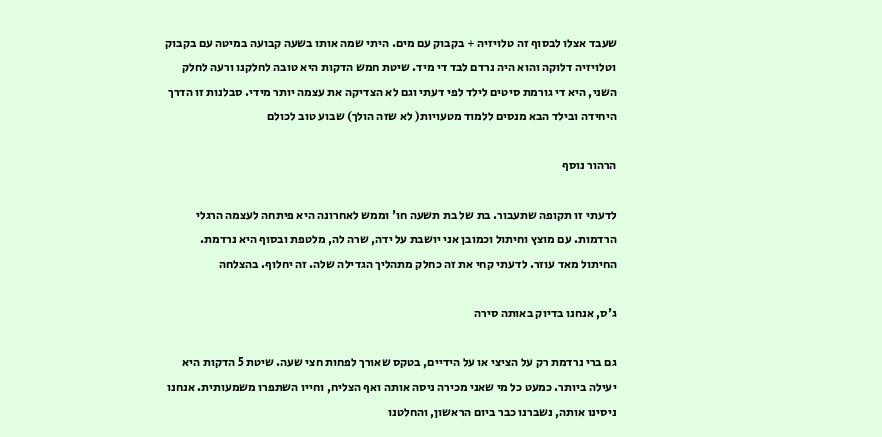שעבד אצלו לבסוף זה טלויזיה + בקבוק עם מים. היתי שמה אותו בשעה קבועה במיטה עם בקבוק וטלויזיה דלוקה והוא היה נרדם לבד די מיד. שיטת חמש הדקות היא טובה לחלקנו ורעה לחלק השני, היא די גורמת סיטים לילד לפי דעתי וגם לא הצדיקה את עצמה יותר מידי. סבלנות זו הדרך היחידה ובילד הבא מנסים ללמוד מטעויות( לא שזה הולך) שבוע טוב לכולם

הרהור נוסף

לדעתי זו תקופה שתעבור. בת של בת תשעה חו' וממש לאחרונה היא פיתחה לעצמה הרגלי הרדמות. עם מוצץ וחיתול וכמובן אני יושבת על ידה, שרה לה, מלטפת ובסוף היא נרדמת. החיתול מאד עוזר. לדעתי קחי את זה כחלק מתהליך הגדילה שלה. זה יחלוף. בהצלחה

ג'ס, אנחנו בדיוק באותה סירה

גם ברי נרדמת רק על הציצי או על הידיים, בטקס שאורך לפחות חצי שעה. שיטת 5 הדקות היא יעילה ביותר. כמעט כל מי שאני מכירה ניסה אותה ואף הצליח, וחייו השתפרו משמעותית. אנחנו ניסינו אותה, נשברנו כבר ביום הראשון, והחלטנו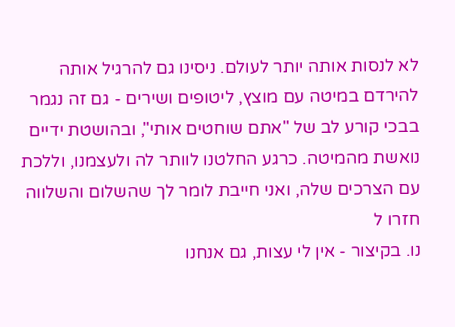לא לנסות אותה יותר לעולם. ניסינו גם להרגיל אותה להירדם במיטה עם מוצץ, ליטופים ושירים - גם זה נגמר בבכי קורע לב של "אתם שוחטים אותי", ובהושטת ידיים נואשת מהמיטה. כרגע החלטנו לוותר לה ולעצמנו, וללכת עם הצרכים שלה, ואני חייבת לומר לך שהשלום והשלווה חזרו ל
נו. בקיצור - אין לי עצות, גם אנחנו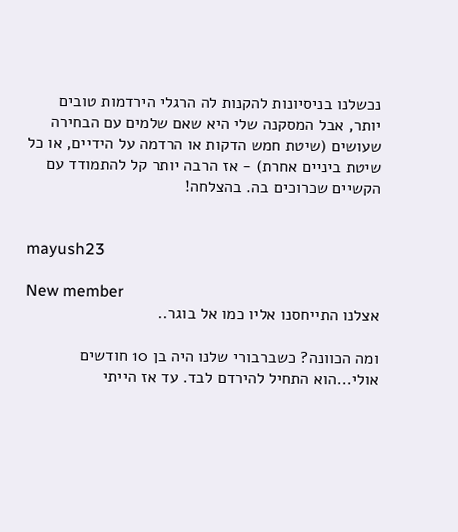נכשלנו בניסיונות להקנות לה הרגלי הירדמות טובים יותר, אבל המסקנה שלי היא שאם שלמים עם הבחירה שעושים (שיטת חמש הדקות או הרדמה על הידיים, או כל שיטת ביניים אחרת) - אז הרבה יותר קל להתמודד עם הקשיים שכרוכים בה. בהצלחה!


mayush23

New member
אצלנו התייחסנו אליו כמו אל בוגר..

ומה הכוונה? כשברבורי שלנו היה בן 10 חודשים אולי...הוא התחיל להירדם לבד. עד אז הייתי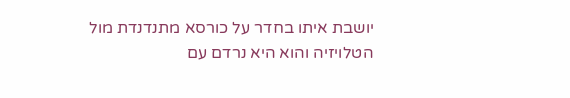יושבת איתו בחדר על כורסא מתנדנדת מול הטלויזיה והוא היא נרדם עם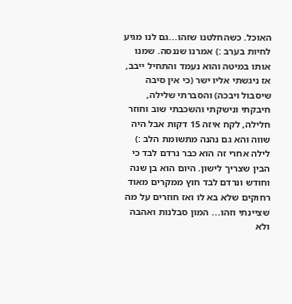האוכל. כשהחלטנו שזהו...גם לנו מגיע לחיות בערב :) אמרנו שננסה. שמנו אותו במיטה והוא נעמד והתחיל ייבב, אז ניגשתי אליו ישר (כי אין סיבה שיסבול ויבכה) והסברתי שלילה, חיבקתי ונישקתי והשכבתי שוב וחוזר חלילה, לקח איזה 15 דקות אבל היה שווה והא גם נהנה מתשומת הלב :) לילה אחרי זה הוא כבר נרדם לבד כי הבין שצריך לישון. היום הוא בן שנה וחודש ונרדם לבד חוץ ממקרים מאוד רחוקים שלא בא לו ואז חוזרים על מה שציינתי וזהו... המון סבלנות ואהבה ולא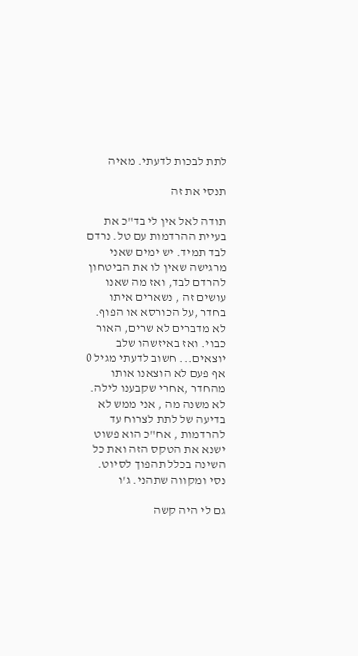לתת לבכות לדעתי. מאיה

תנסי את זה

תודה לאל אין לי בד"כ את בעיית ההרדמות עם טל. נרדם לבד תמיד. יש ימים שאני מרגישה שאין לו את הביטחון להרדם לבד, ואז מה שאנו עושים זה , נשארים איתו בחדר ,על הכורסא או הפוף. לא מדברים לא שרים, האור כבוי. ואז באיזשהו שלב יוצאים... חשוב לדעתי מגיל 0 אף פעם לא הוצאנו אותו מהחדר ,אחרי שקבענו לילה. לא משנה מה , אני ממש לא בדיעה של לתת לצרוח עד להרדמות , אח"כ הוא פשוט ישנא את הטקס הזה ואת כל השינה בכלל תהפוך לסיוט. נסי ומקווה שתהני. ג'ו

גם לי היה קשה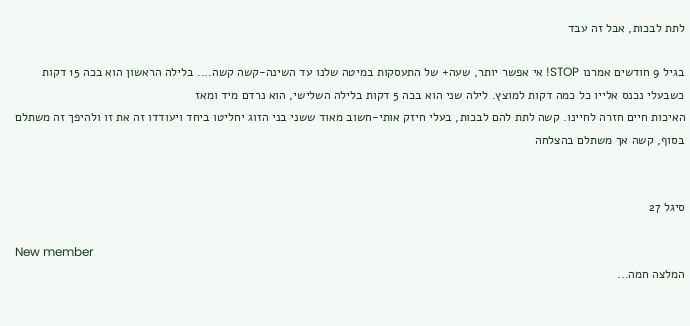לתת לבכות, אבל זה עבד

בגיל 9 חודשים אמרנו STOP! אי אפשר יותר, שעה+ של התעסקות במיטה שלנו עד השינה-קשה קשה.... בלילה הראשון הוא בכה 15 דקות כשבעלי נכנס אלייו כל כמה דקות למוצץ. לילה שני הוא בכה 5 דקות בלילה השלישי, הוא נרדם מיד ומאז
האיכות חיים חזרה לחיינו. קשה לתת להם לבכות, בעלי חיזק אותי-חשוב מאוד ששני בני הזוג יחליטו ביחד ויעודדו זה את זו ולהיפך זה משתלם בסוף, קשה אך משתלם בהצלחה


סיגל 27

New member
המלצה חמה...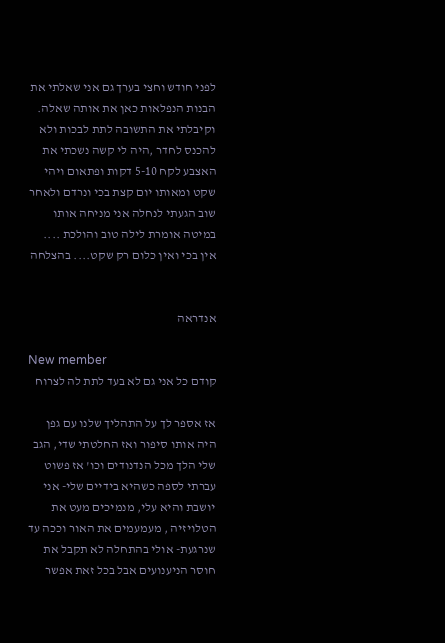לפני חודש וחצי בערך גם אני שאלתי את הבנות הנפלאות כאן את אותה שאלה. וקיבלתי את התשובה לתת לבכות ולא להכנס לחדר ,היה לי קשה נשכתי את האצבע לקח 5-10 דקות ופתאום ויהי שקט ומאותו יום קצת בכי ונרדם ולאחר שוב הגעתי לנחלה אני מניחה אותו במיטה אומרת לילה טוב והולכת .... אין בכי ואין כלום רק שקט.... בהצלחה


אנדראה

New member
קודם כל אני גם לא בעד לתת לה לצרוח

אז אספר לך על התהליך שלנו עם גפן היה אותו סיפור ואז החלטתי שדי, הגב שלי הלך מכל הנדנודים וכו' אז פשוט עברתי לספה כשהיא בידיים שלי- אני יושבת והיא עלי, מנמיכים מעט את הטלויזיה , מעמעמים את האור וככה עד שנרגעת- אולי בהתחלה לא תקבל את חוסר הניענועים אבל בכל זאת אפשר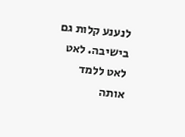לנענע קלות גם בישיבה. לאט לאט ללמד אותה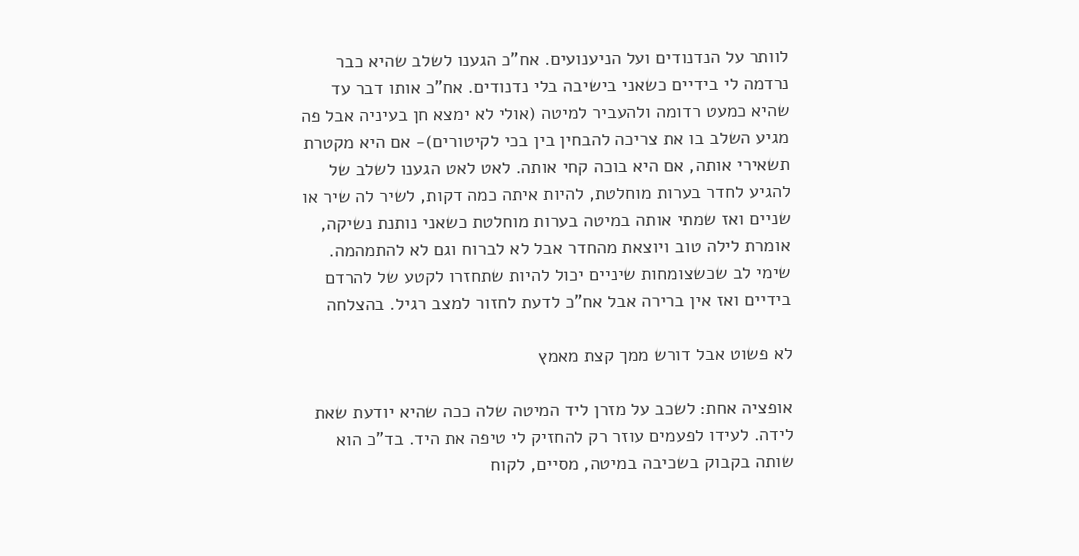לוותר על הנדנודים ועל הניענועים. אח"כ הגענו לשלב שהיא כבר נרדמה לי בידיים כשאני בישיבה בלי נדנודים. אח"כ אותו דבר עד שהיא כמעט רדומה ולהעביר למיטה (אולי לא ימצא חן בעיניה אבל פה מגיע השלב בו את צריכה להבחין בין בכי לקיטורים)- אם היא מקטרת תשאירי אותה, אם היא בוכה קחי אותה. לאט לאט הגענו לשלב של להגיע לחדר בערות מוחלטת, להיות איתה כמה דקות, לשיר לה שיר או שניים ואז שמתי אותה במיטה בערות מוחלטת כשאני נותנת נשיקה, אומרת לילה טוב ויוצאת מהחדר אבל לא לברוח וגם לא להתמהמה. שימי לב שכשצומחות שיניים יכול להיות שתחזרו לקטע של להרדם בידיים ואז אין ברירה אבל אח"כ לדעת לחזור למצב רגיל. בהצלחה

לא פשוט אבל דורש ממך קצת מאמץ

אופציה אחת: לשכב על מזרן ליד המיטה שלה ככה שהיא יודעת שאת לידה. לעידו לפעמים עוזר רק להחזיק לי טיפה את היד. בד"כ הוא שותה בקבוק בשכיבה במיטה, מסיים, לקוח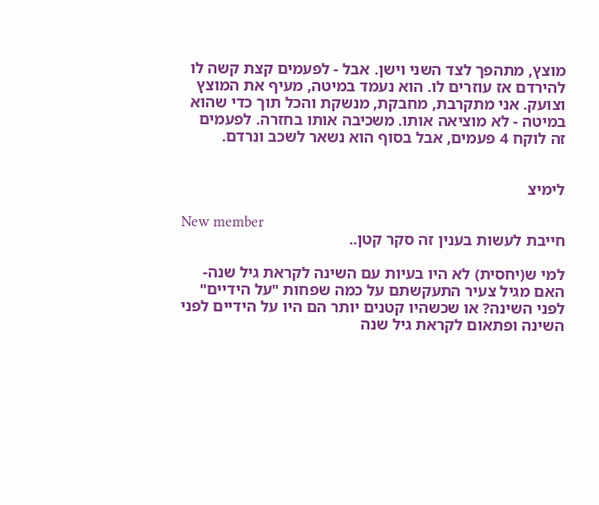מוצץ, מתהפך לצד השני וישן. אבל - לפעמים קצת קשה לו להירדם אז עוזרים לו. הוא נעמד במיטה, מעיף את המוצץ וצועק. אני מתקרבת, מחבקת, מנשקת והכל תוך כדי שהוא במיטה - לא מוציאה אותו. משכיבה אותו בחזרה. לפעמים זה לוקח 4 פעמים, אבל בסוף הוא נשאר לשכב ונרדם.


לימיצ

New member
חייבת לעשות בענין זה סקר קטן..

למי ש(יחסית) לא היו בעיות עם השינה לקראת גיל שנה- האם מגיל צעיר התעקשתם על כמה שפחות "על הידיים" לפני השינה? או שכשהיו קטנים יותר הם היו על הידיים לפני השינה ופתאום לקראת גיל שנה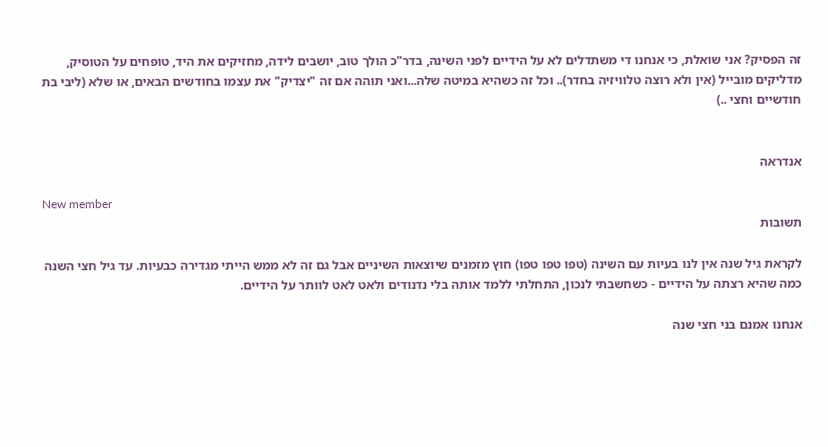זה הפסיק? אני שואלת, כי אנחנו די משתדלים לא על הידיים לפני השינה, בדר"כ הולך טוב, יושבים לידה, מחזיקים את היד, טופחים על הטוסיק, מדליקים מובייל (אין ולא רוצה טלוויזיה בחדר).. וכל זה כשהיא במיטה שלה...ואני תוהה אם זה "יצדיק" את עצמו בחודשים הבאים, או שלא (ליבי בת חודשיים וחצי ..)


אנדראה

New member
תשובות

לקראת גיל שנה אין לנו בעיות עם השינה (טפו טפו טפו) חוץ מזמנים שיוצאות השיניים אבל גם זה לא ממש הייתי מגדירה כבעיות. עד גיל חצי השנה כמה שהיא רצתה על הידיים - כשחשבתי לנכון, התחלתי ללמד אותה בלי נדנודים ולאט לאט לוותר על הידיים.

אנחנו אמנם בני חצי שנה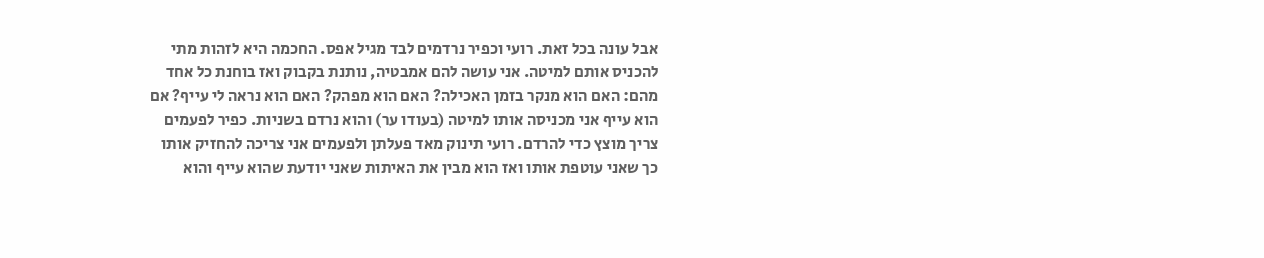אבל עונה בכל זאת. רועי וכפיר נרדמים לבד מגיל אפס. החכמה היא לזהות מתי להכניס אותם למיטה. אני עושה להם אמבטיה, נותנת בקבוק ואז בוחנת כל אחד מהם: האם הוא מנקר בזמן האכילה? האם הוא מפהק? האם הוא נראה לי עייף? אם הוא עייף אני מכניסה אותו למיטה (בעודו ער) והוא נרדם בשניות. כפיר לפעמים צריך מוצץ כדי להרדם. רועי תינוק מאד פעלתן ולפעמים אני צריכה להחזיק אותו כך שאני עוטפת אותו ואז הוא מבין את האיתות שאני יודעת שהוא עייף והוא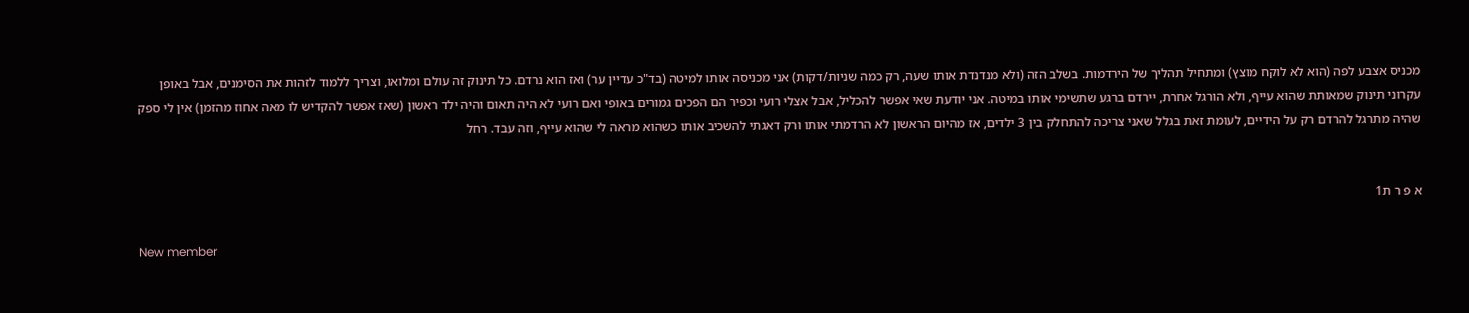מכניס אצבע לפה (הוא לא לוקח מוצץ) ומתחיל תהליך של הירדמות. בשלב הזה (ולא מנדנדת אותו שעה, רק כמה שניות/דקות) אני מכניסה אותו למיטה (בד"כ עדיין ער) ואז הוא נרדם. כל תינוק זה עולם ומלואו, וצריך ללמוד לזהות את הסימנים, אבל באופן עקרוני תינוק שמאותת שהוא עייף, ולא הורגל אחרת, יירדם ברגע שתשימי אותו במיטה. אני יודעת שאי אפשר להכליל, אבל אצלי רועי וכפיר הם הפכים גמורים באופי ואם רועי לא היה תאום והיה ילד ראשון (שאז אפשר להקדיש לו מאה אחוז מהזמן) אין לי ספק שהיה מתרגל להרדם רק על הידיים, לעומת זאת בגלל שאני צריכה להתחלק בין 3 ילדים, אז מהיום הראשון לא הרדמתי אותו ורק דאגתי להשכיב אותו כשהוא מראה לי שהוא עייף, וזה עבד. רחל


א פ ר ת1

New member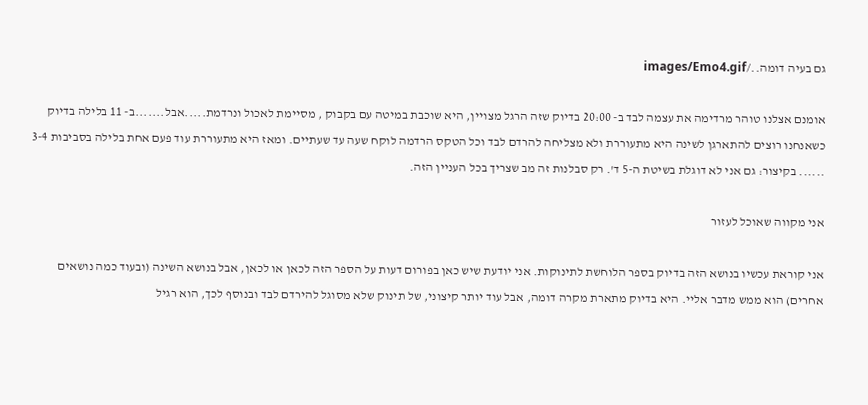גם בעיה דומה../images/Emo4.gif

אומנם אצלנו טוהר מרדימה את עצמה לבד ב- 20:00 בדיוק שזה הרגל מצויין, היא שוכבת במיטה עם בקבוק , מסיימת לאכול ונרדמת.....אבל.......ב- 11 בלילה בדיוק כשאנחנו רוצים להתארגן לשינה היא מתעוררת ולא מצליחה להרדם לבד וכל הטקס הרדמה לוקח שעה עד שעתיים. ומאז היא מתעוררת עוד פעם אחת בלילה בסביבות 3-4 ...... בקיצור: גם אני לא דוגלת בשיטת ה-5 ד'. רק סבלנות זה מב שצריך בכל העניין הזה.

אני מקווה שאוכל לעזור

אני קוראת עכשיו בנושא הזה בדיוק בספר הלוחשת לתינוקות. אני יודעת שיש כאן בפורום דעות על הספר הזה לכאן או לכאן, אבל בנושא השינה (ובעוד כמה נושאים אחרים) הוא ממש מדבר אליי. היא בדיוק מתארת מקרה דומה, אבל עוד יותר קיצוני, של תינוק שלא מסוגל להירדם לבד ובנוסף לכך, הוא רגיל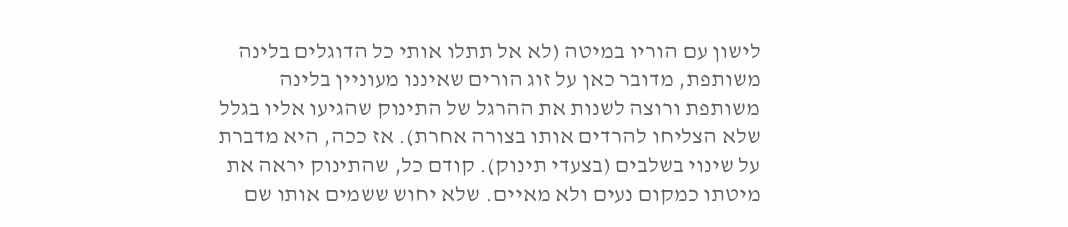לישון עם הוריו במיטה (לא אל תתלו אותי כל הדוגלים בלינה משותפת, מדובר כאן על זוג הורים שאיננו מעוניין בלינה משותפת ורוצה לשנות את ההרגל של התינוק שהגיעו אליו בגלל שלא הצליחו להרדים אותו בצורה אחרת). אז ככה, היא מדברת על שינוי בשלבים (בצעדי תינוק). קודם כל, שהתינוק יראה את מיטתו כמקום נעים ולא מאיים. שלא יחוש ששמים אותו שם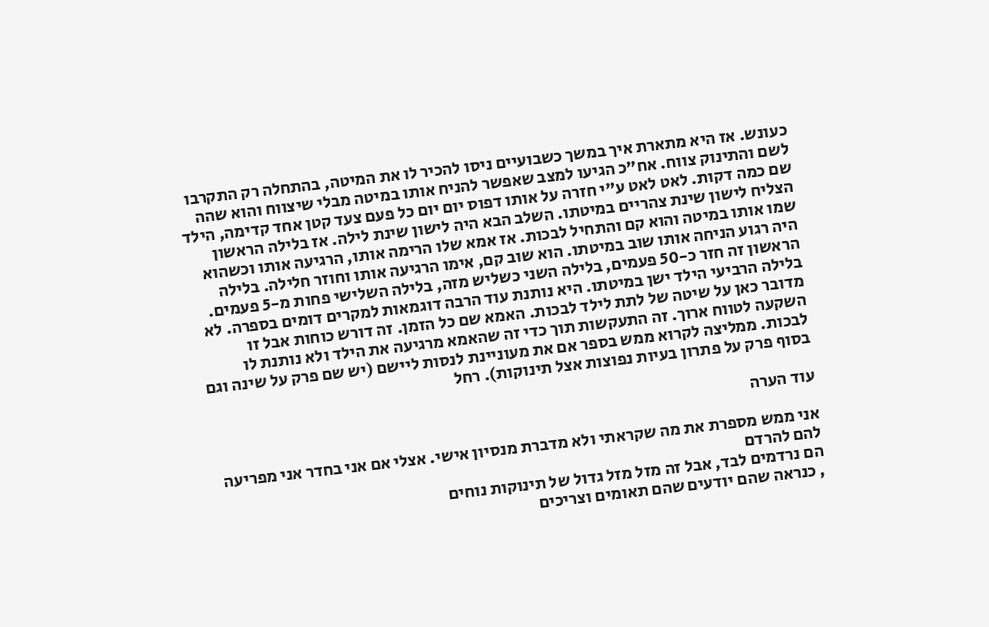כעונש. אז היא מתארת איך במשך כשבועיים ניסו להכיר לו את המיטה, בהתחלה רק התקרבו לשם והתינוק צווח. אח"כ הגיעו למצב שאפשר להניח אותו במיטה מבלי שיצווח והוא שהה שם כמה דקות. לאט לאט ע"י חזרה על אותו דפוס יום יום כל פעם צעד קטן אחד קדימה, הילד הצליח לישון שינת צהריים במיטתו. השלב הבא היה לישון שינת לילה. אז בלילה הראשון שמו אותו במיטה והוא קם והתחיל לבכות. אז אמא שלו הרימה אותו, הרגיעה אותו וכשהוא היה רגוע הניחה אותו שוב במיטתו. הוא שוב קם, אימו הרגיעה אותו וחוזר חלילה. בלילה הראשון זה חזר כ-50 פעמים, בלילה השני כשליש מזה, בלילה השלישי פחות מ-5 פעמים. בלילה הרביעי הילד ישן במיטתו. היא נותנת עוד הרבה דוגמאות למקרים דומים בספרה. לא מדובר כאן על שיטה של לתת לילד לבכות. האמא שם כל הזמן. זה דורש כוחות אבל זו השקעה לטווח ארוך. זה התעקשות תוך כדי זה שהאמא מרגיעה את הילד ולא נותנת לו לבכות. ממליצה לקרוא ממש בספר אם את מעוניינת לנסות ליישם (יש שם פרק על שינה וגם בסוף פרק על פתרון בעיות נפוצות אצל תינוקות). רחל

עוד הערה

אני ממש מספרת את מה שקראתי ולא מדברת מנסיון אישי. אצלי אם אני בחדר אני מפריעה להם להרדם
הם נרדמים לבד, אבל זה מזל מזל גדול של תינוקות נוחים
, כנראה שהם יודעים שהם תאומים וצריכים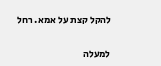להקל קצת על אמא. רחל

למעלה